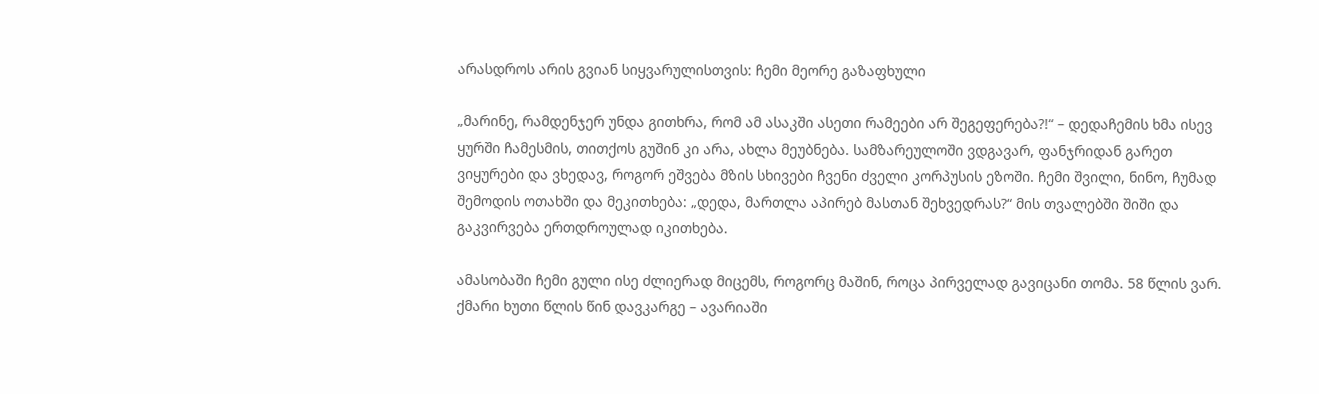არასდროს არის გვიან სიყვარულისთვის: ჩემი მეორე გაზაფხული

„მარინე, რამდენჯერ უნდა გითხრა, რომ ამ ასაკში ასეთი რამეები არ შეგეფერება?!“ – დედაჩემის ხმა ისევ ყურში ჩამესმის, თითქოს გუშინ კი არა, ახლა მეუბნება. სამზარეულოში ვდგავარ, ფანჯრიდან გარეთ ვიყურები და ვხედავ, როგორ ეშვება მზის სხივები ჩვენი ძველი კორპუსის ეზოში. ჩემი შვილი, ნინო, ჩუმად შემოდის ოთახში და მეკითხება: „დედა, მართლა აპირებ მასთან შეხვედრას?“ მის თვალებში შიში და გაკვირვება ერთდროულად იკითხება.

ამასობაში ჩემი გული ისე ძლიერად მიცემს, როგორც მაშინ, როცა პირველად გავიცანი თომა. 58 წლის ვარ. ქმარი ხუთი წლის წინ დავკარგე – ავარიაში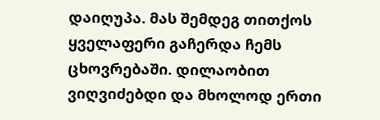დაიღუპა. მას შემდეგ თითქოს ყველაფერი გაჩერდა ჩემს ცხოვრებაში. დილაობით ვიღვიძებდი და მხოლოდ ერთი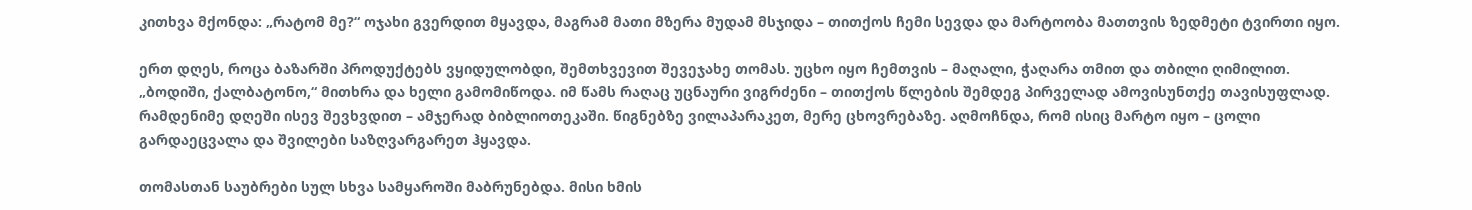კითხვა მქონდა: „რატომ მე?“ ოჯახი გვერდით მყავდა, მაგრამ მათი მზერა მუდამ მსჯიდა – თითქოს ჩემი სევდა და მარტოობა მათთვის ზედმეტი ტვირთი იყო.

ერთ დღეს, როცა ბაზარში პროდუქტებს ვყიდულობდი, შემთხვევით შევეჯახე თომას. უცხო იყო ჩემთვის – მაღალი, ჭაღარა თმით და თბილი ღიმილით. „ბოდიში, ქალბატონო,“ მითხრა და ხელი გამომიწოდა. იმ წამს რაღაც უცნაური ვიგრძენი – თითქოს წლების შემდეგ პირველად ამოვისუნთქე თავისუფლად. რამდენიმე დღეში ისევ შევხვდით – ამჯერად ბიბლიოთეკაში. წიგნებზე ვილაპარაკეთ, მერე ცხოვრებაზე. აღმოჩნდა, რომ ისიც მარტო იყო – ცოლი გარდაეცვალა და შვილები საზღვარგარეთ ჰყავდა.

თომასთან საუბრები სულ სხვა სამყაროში მაბრუნებდა. მისი ხმის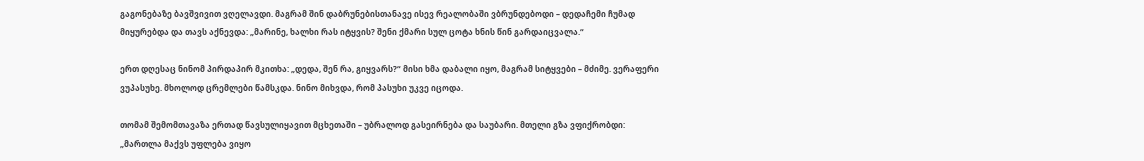გაგონებაზე ბავშვივით ვღელავდი. მაგრამ შინ დაბრუნებისთანავე ისევ რეალობაში ვბრუნდებოდი – დედაჩემი ჩუმად მიყურებდა და თავს აქნევდა: „მარინე, ხალხი რას იტყვის? შენი ქმარი სულ ცოტა ხნის წინ გარდაიცვალა.“

ერთ დღესაც ნინომ პირდაპირ მკითხა: „დედა, შენ რა, გიყვარს?“ მისი ხმა დაბალი იყო, მაგრამ სიტყვები – მძიმე. ვერაფერი ვუპასუხე. მხოლოდ ცრემლები წამსკდა. ნინო მიხვდა, რომ პასუხი უკვე იცოდა.

თომამ შემომთავაზა ერთად წავსულიყავით მცხეთაში – უბრალოდ გასეირნება და საუბარი. მთელი გზა ვფიქრობდი: „მართლა მაქვს უფლება ვიყო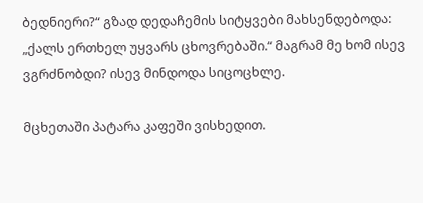ბედნიერი?“ გზად დედაჩემის სიტყვები მახსენდებოდა: „ქალს ერთხელ უყვარს ცხოვრებაში.“ მაგრამ მე ხომ ისევ ვგრძნობდი? ისევ მინდოდა სიცოცხლე.

მცხეთაში პატარა კაფეში ვისხედით.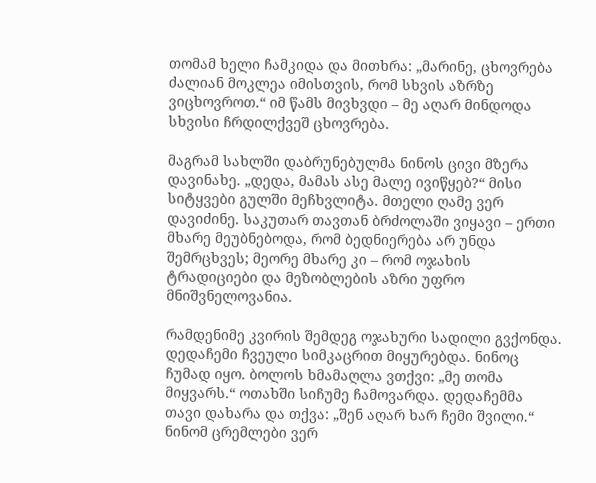თომამ ხელი ჩამკიდა და მითხრა: „მარინე, ცხოვრება ძალიან მოკლეა იმისთვის, რომ სხვის აზრზე ვიცხოვროთ.“ იმ წამს მივხვდი – მე აღარ მინდოდა სხვისი ჩრდილქვეშ ცხოვრება.

მაგრამ სახლში დაბრუნებულმა ნინოს ცივი მზერა დავინახე. „დედა, მამას ასე მალე ივიწყებ?“ მისი სიტყვები გულში მეჩხვლიტა. მთელი ღამე ვერ დავიძინე. საკუთარ თავთან ბრძოლაში ვიყავი – ერთი მხარე მეუბნებოდა, რომ ბედნიერება არ უნდა შემრცხვეს; მეორე მხარე კი – რომ ოჯახის ტრადიციები და მეზობლების აზრი უფრო მნიშვნელოვანია.

რამდენიმე კვირის შემდეგ ოჯახური სადილი გვქონდა. დედაჩემი ჩვეული სიმკაცრით მიყურებდა. ნინოც ჩუმად იყო. ბოლოს ხმამაღლა ვთქვი: „მე თომა მიყვარს.“ ოთახში სიჩუმე ჩამოვარდა. დედაჩემმა თავი დახარა და თქვა: „შენ აღარ ხარ ჩემი შვილი.“ ნინომ ცრემლები ვერ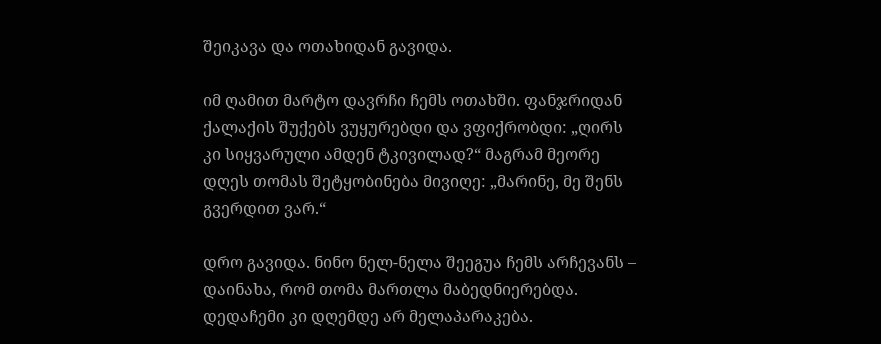შეიკავა და ოთახიდან გავიდა.

იმ ღამით მარტო დავრჩი ჩემს ოთახში. ფანჯრიდან ქალაქის შუქებს ვუყურებდი და ვფიქრობდი: „ღირს კი სიყვარული ამდენ ტკივილად?“ მაგრამ მეორე დღეს თომას შეტყობინება მივიღე: „მარინე, მე შენს გვერდით ვარ.“

დრო გავიდა. ნინო ნელ-ნელა შეეგუა ჩემს არჩევანს – დაინახა, რომ თომა მართლა მაბედნიერებდა. დედაჩემი კი დღემდე არ მელაპარაკება.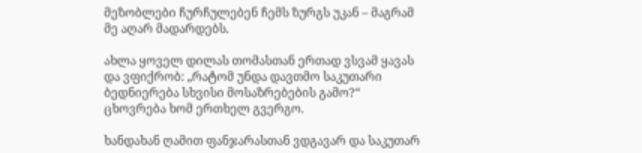მეზობლები ჩურჩულებენ ჩემს ზურგს უკან – მაგრამ მე აღარ მადარდებს.

ახლა ყოველ დილას თომასთან ერთად ვსვამ ყავას და ვფიქრობ: „რატომ უნდა დავთმო საკუთარი ბედნიერება სხვისი მოსაზრებების გამო?“ ცხოვრება ხომ ერთხელ გვერგო.

ხანდახან ღამით ფანჯარასთან ვდგავარ და საკუთარ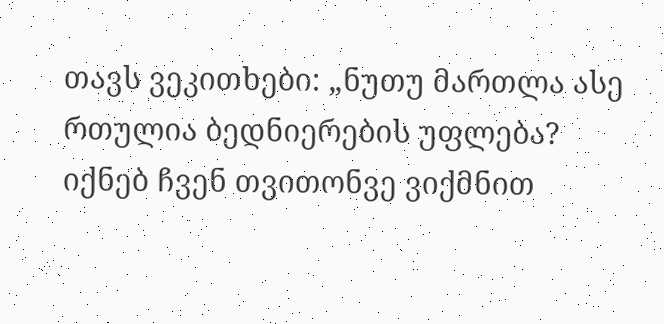თავს ვეკითხები: „ნუთუ მართლა ასე რთულია ბედნიერების უფლება? იქნებ ჩვენ თვითონვე ვიქმნით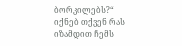ბორკილებს?“ იქნებ თქვენ რას იზამდით ჩემს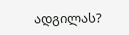ადგილას?